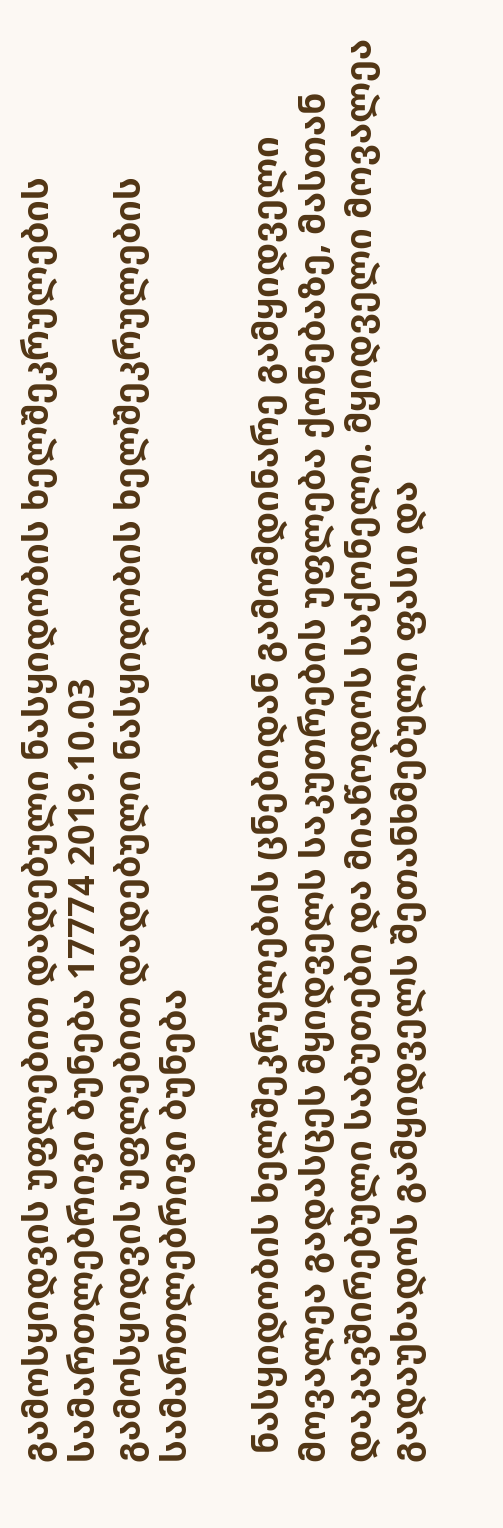გამოსყიდვის უფლებით დადებული ნასყიდობის ხელშეკრულების სამართლებრივი ბუნება 17774 2019.10.03
გამოსყიდვის უფლებით დადებული ნასყიდობის ხელშეკრულების სამართლებრივი ბუნება

 ნასყიდობის ხელშეკრულების ცნებიდან გამომდინარე გამყიდველი მოვალეა გადასცეს მყიდველს საკუთრების უფლება ქონებაზე, მასთან დაკავშირებული საბუთები და მიაწოდოს საქონელი. მყიდველი მოვალეა გადაუხადოს გამყიდველს შეთანხმებული ფასი და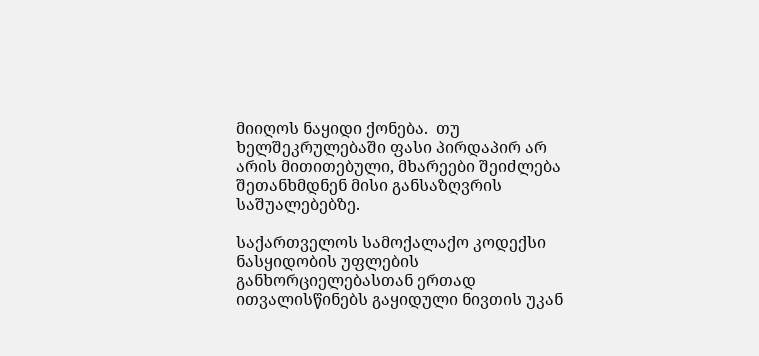მიიღოს ნაყიდი ქონება.  თუ ხელშეკრულებაში ფასი პირდაპირ არ არის მითითებული, მხარეები შეიძლება შეთანხმდნენ მისი განსაზღვრის საშუალებებზე.

საქართველოს სამოქალაქო კოდექსი ნასყიდობის უფლების განხორციელებასთან ერთად ითვალისწინებს გაყიდული ნივთის უკან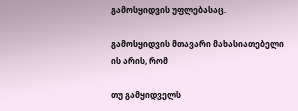გამოსყიდვის უფლებასაც.

გამოსყიდვის მთავარი მახასიათებელი ის არის, რომ

თუ გამყიდველს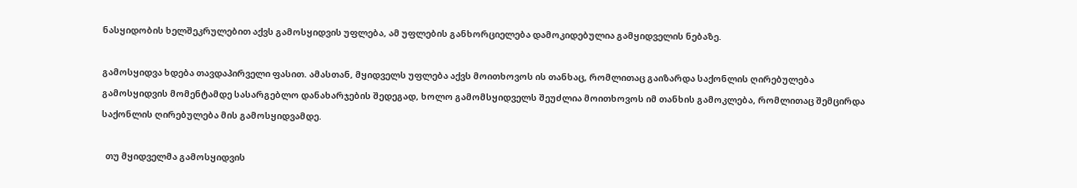ნასყიდობის ხელშეკრულებით აქვს გამოსყიდვის უფლება, ამ უფლების განხორციელება დამოკიდებულია გამყიდველის ნებაზე.

გამოსყიდვა ხდება თავდაპირველი ფასით. ამასთან, მყიდველს უფლება აქვს მოითხოვოს ის თანხაც, რომლითაც გაიზარდა საქონლის ღირებულება გამოსყიდვის მომენტამდე სასარგებლო დანახარჯების შედეგად, ხოლო გამომსყიდველს შეუძლია მოითხოვოს იმ თანხის გამოკლება, რომლითაც შემცირდა საქონლის ღირებულება მის გამოსყიდვამდე.

  თუ მყიდველმა გამოსყიდვის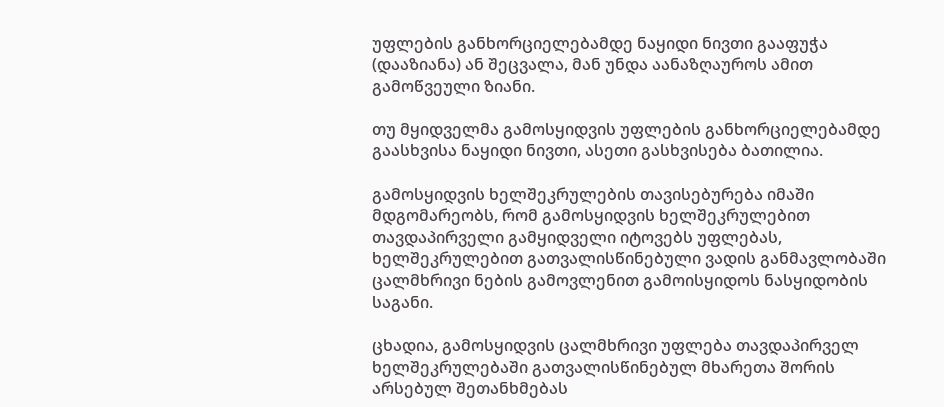უფლების განხორციელებამდე ნაყიდი ნივთი გააფუჭა (დააზიანა) ან შეცვალა, მან უნდა აანაზღაუროს ამით გამოწვეული ზიანი.

თუ მყიდველმა გამოსყიდვის უფლების განხორციელებამდე გაასხვისა ნაყიდი ნივთი, ასეთი გასხვისება ბათილია.

გამოსყიდვის ხელშეკრულების თავისებურება იმაში მდგომარეობს, რომ გამოსყიდვის ხელშეკრულებით თავდაპირველი გამყიდველი იტოვებს უფლებას, ხელშეკრულებით გათვალისწინებული ვადის განმავლობაში ცალმხრივი ნების გამოვლენით გამოისყიდოს ნასყიდობის საგანი.

ცხადია, გამოსყიდვის ცალმხრივი უფლება თავდაპირველ ხელშეკრულებაში გათვალისწინებულ მხარეთა შორის არსებულ შეთანხმებას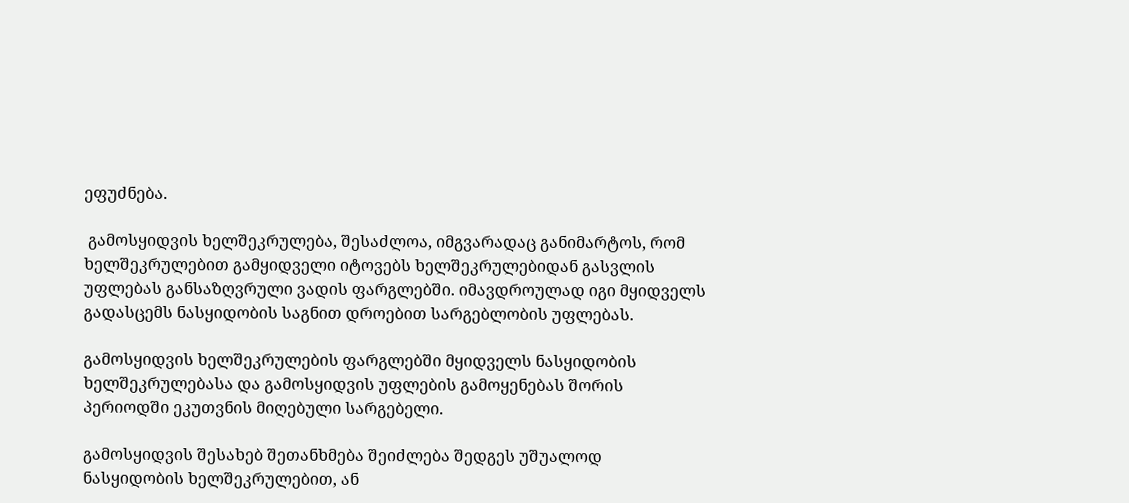ეფუძნება.

 გამოსყიდვის ხელშეკრულება, შესაძლოა, იმგვარადაც განიმარტოს, რომ ხელშეკრულებით გამყიდველი იტოვებს ხელშეკრულებიდან გასვლის უფლებას განსაზღვრული ვადის ფარგლებში. იმავდროულად იგი მყიდველს გადასცემს ნასყიდობის საგნით დროებით სარგებლობის უფლებას.

გამოსყიდვის ხელშეკრულების ფარგლებში მყიდველს ნასყიდობის ხელშეკრულებასა და გამოსყიდვის უფლების გამოყენებას შორის პერიოდში ეკუთვნის მიღებული სარგებელი.

გამოსყიდვის შესახებ შეთანხმება შეიძლება შედგეს უშუალოდ ნასყიდობის ხელშეკრულებით, ან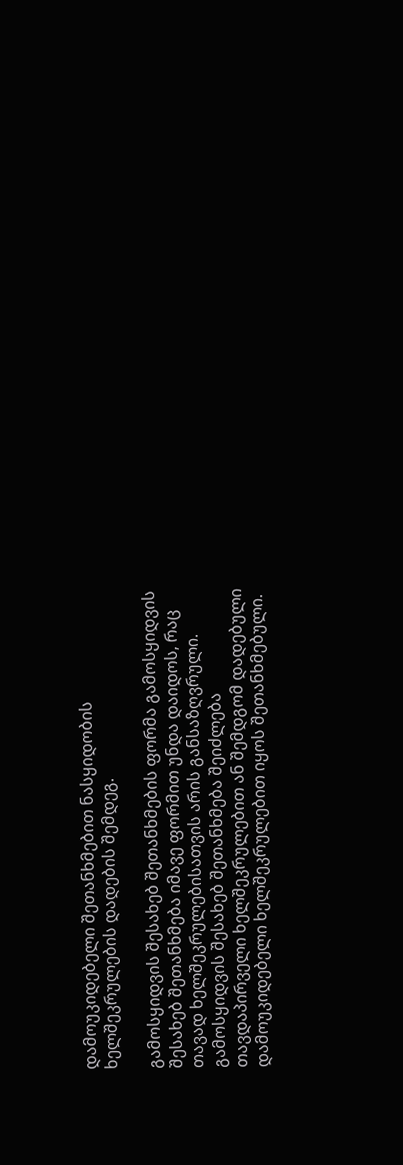დამოუკიდებელი შეთანხმებით ნასყიდობის ხელშეკრულების დადების შემდეგ.

გამოსყიდვის შესახებ შეთანხმების ფორმა გამოსყიდვის შესახებ შეთანხმება იმავე ფორმით უნდა დაიდოს, რაც თავად ხელშეკრულებისათვის არის განსაზღვრული. გამოსყიდვის შესახებ შეთანხმება შეიძლება თავდაპირველი ხელშეკრულებით ან შემდგომ დადებული დამოუკიდებელი ხელშეკრულებით იყოს შეთანხმებული.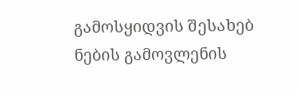გამოსყიდვის შესახებ ნების გამოვლენის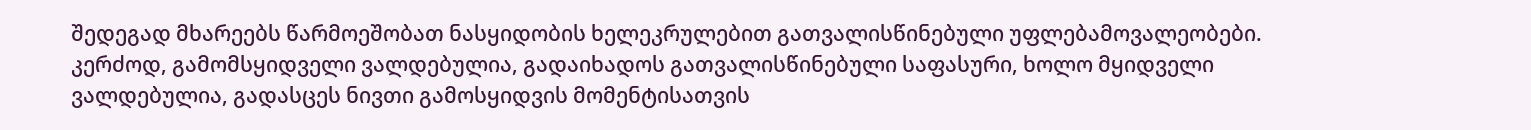შედეგად მხარეებს წარმოეშობათ ნასყიდობის ხელეკრულებით გათვალისწინებული უფლებამოვალეობები. კერძოდ, გამომსყიდველი ვალდებულია, გადაიხადოს გათვალისწინებული საფასური, ხოლო მყიდველი ვალდებულია, გადასცეს ნივთი გამოსყიდვის მომენტისათვის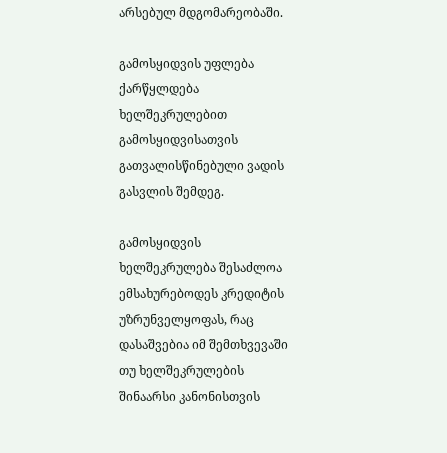არსებულ მდგომარეობაში.

გამოსყიდვის უფლება ქარწყლდება ხელშეკრულებით გამოსყიდვისათვის გათვალისწინებული ვადის გასვლის შემდეგ.

გამოსყიდვის ხელშეკრულება შესაძლოა ემსახურებოდეს კრედიტის უზრუნველყოფას, რაც დასაშვებია იმ შემთხვევაში თუ ხელშეკრულების შინაარსი კანონისთვის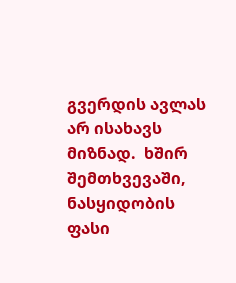გვერდის ავლას არ ისახავს მიზნად.  ხშირ შემთხვევაში, ნასყიდობის ფასი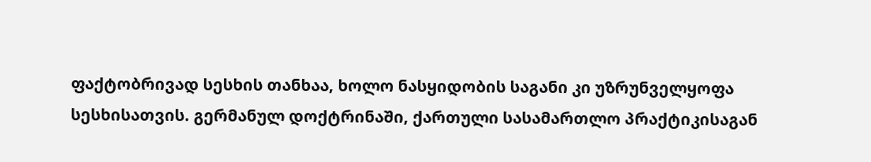ფაქტობრივად სესხის თანხაა, ხოლო ნასყიდობის საგანი კი უზრუნველყოფა სესხისათვის. გერმანულ დოქტრინაში, ქართული სასამართლო პრაქტიკისაგან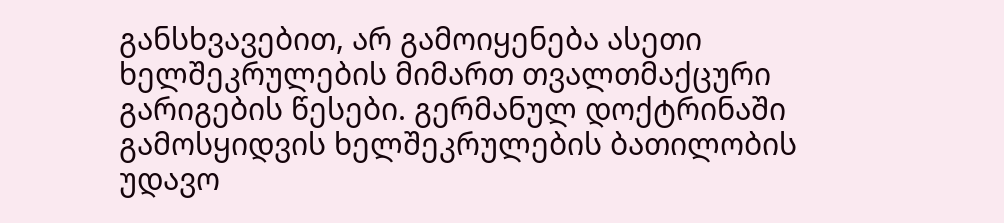განსხვავებით, არ გამოიყენება ასეთი ხელშეკრულების მიმართ თვალთმაქცური გარიგების წესები. გერმანულ დოქტრინაში გამოსყიდვის ხელშეკრულების ბათილობის უდავო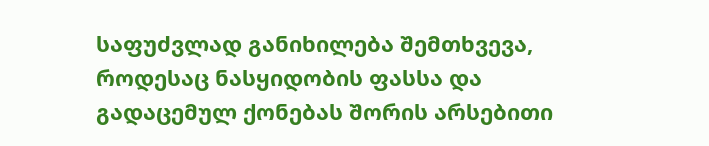საფუძვლად განიხილება შემთხვევა, როდესაც ნასყიდობის ფასსა და გადაცემულ ქონებას შორის არსებითი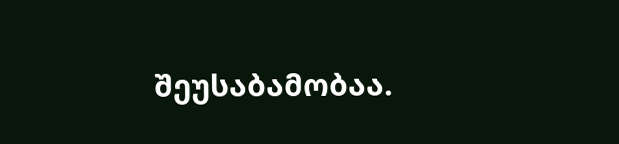შეუსაბამობაა.